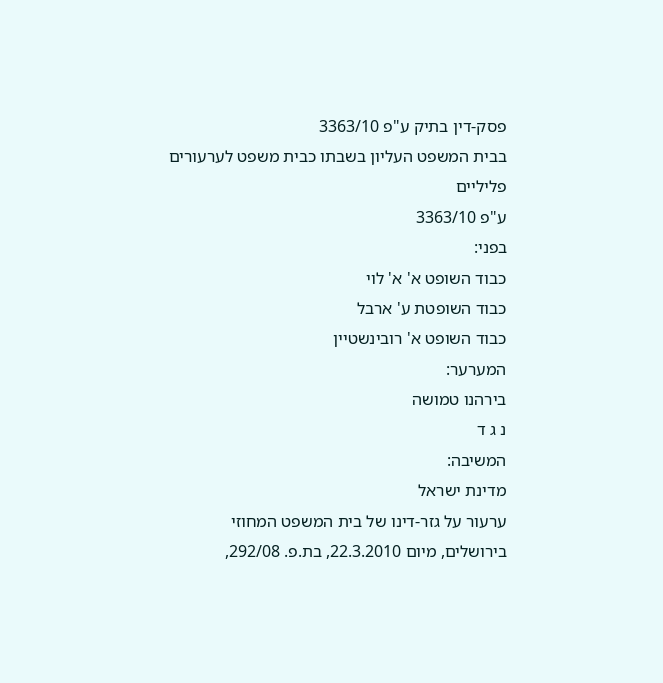פסק-דין בתיק ע"פ 3363/10
בבית המשפט העליון בשבתו כבית משפט לערעורים פליליים
ע"פ 3363/10
בפני:
כבוד השופט א' א' לוי
כבוד השופטת ע' ארבל
כבוד השופט א' רובינשטיין
המערער:
בירהנו טמושה
נ ג ד
המשיבה:
מדינת ישראל
ערעור על גזר-דינו של בית המשפט המחוזי בירושלים, מיום 22.3.2010, בת.פ. 292/08,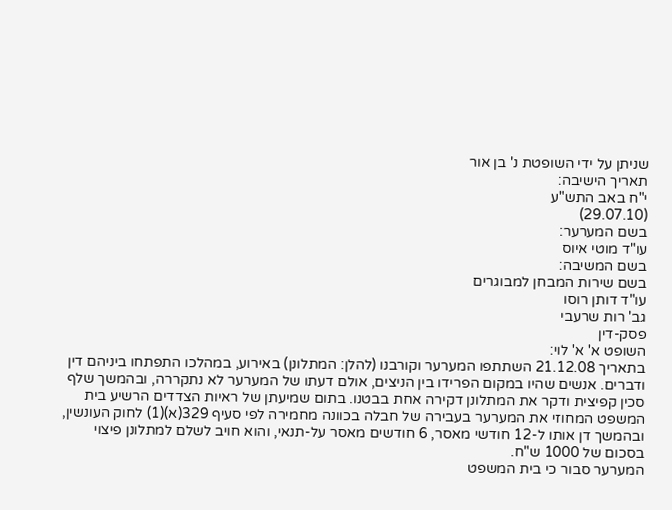שניתן על ידי השופטת נ' בן אור
תאריך הישיבה:
י"ח באב התש"ע
(29.07.10)
בשם המערער:
עו"ד מוטי איוס
בשם המשיבה:
בשם שירות המבחן למבוגרים
עו"ד דותן רוסו
גב' רות שרעבי
פסק-דין
השופט א' א' לוי:
בתאריך 21.12.08 השתתפו המערער וקורבנו (להלן: המתלונן) באירוע, במהלכו התפתחו ביניהם דין ודברים. אנשים שהיו במקום הפרידו בין הניצים, אולם דעתו של המערער לא נתקררה, ובהמשך שלף סכין קפיצית ודקר את המתלונן דקירה אחת בבטנו. בתום שמיעתן של ראיות הצדדים הרשיע בית המשפט המחוזי את המערער בעבירה של חבלה בכוונה מחמירה לפי סעיף 329(א)(1) לחוק העונשין, ובהמשך דן אותו ל-12 חודשי מאסר, 6 חודשים מאסר על-תנאי, והוא חויב לשלם למתלונן פיצוי בסכום של 1000 ש"ח.
המערער סבור כי בית המשפט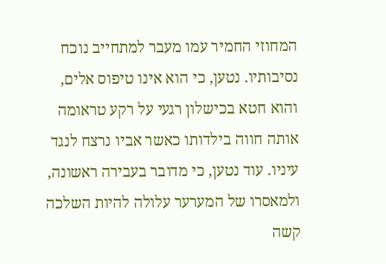המחוזי החמיר עמו מעבר למתחייב נוכח נסיבותיו. נטען, כי הוא אינו טיפוס אלים, והוא חטא בכישלון רגעי על רקע טראומה אותה חווה בילדותו כאשר אביו נרצח לנגד עיניו. עוד נטען, כי מדובר בעבירה ראשונה, ולמאסרו של המערער עלולה להיות השלכה קשה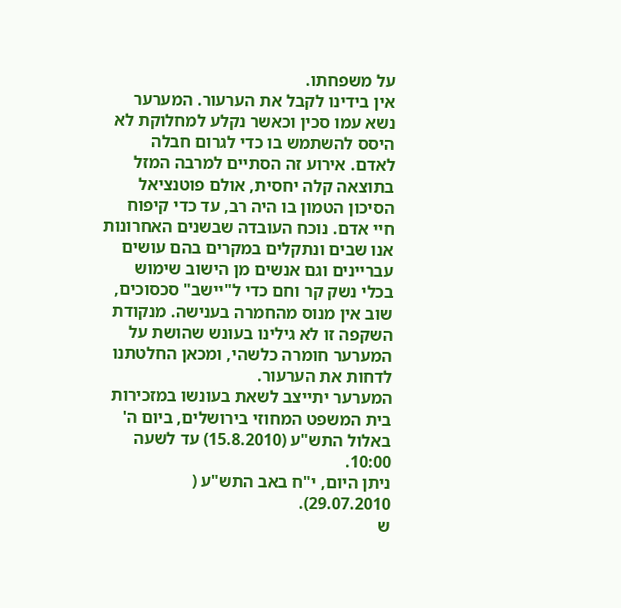על משפחתו.
אין בידינו לקבל את הערעור. המערער נשא עמו סכין וכאשר נקלע למחלוקת לא היסס להשתמש בו כדי לגרום חבלה לאדם. אירוע זה הסתיים למרבה המזל בתוצאה קלה יחסית, אולם פוטנציאל הסיכון הטמון בו היה רב, עד כדי קיפוח חיי אדם. נוכח העובדה שבשנים האחרונות אנו שבים ונתקלים במקרים בהם עושים עבריינים וגם אנשים מן הישוב שימוש בכלי נשק קר וחם כדי ל"יישב" סכסוכים, שוב אין מנוס מהחמרה בענישה. מנקודת השקפה זו לא גילינו בעונש שהושת על המערער חומרה כלשהי, ומכאן החלטתנו לדחות את הערעור.
המערער יתייצב לשאת בעונשו במזכירות בית המשפט המחוזי בירושלים, ביום ה' באלול התש"ע (15.8.2010) עד לשעה 10:00.
ניתן היום, י"ח באב התש"ע ( 29.07.2010).
ש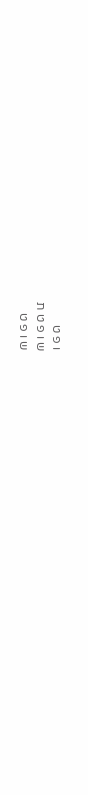ו פ ט
ש ו פ ט ת
ש ו פ ט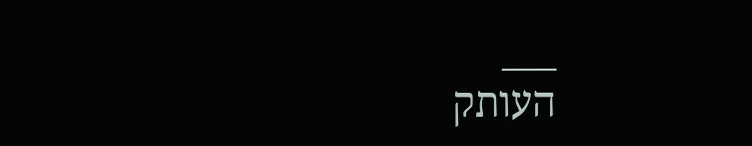___
העותק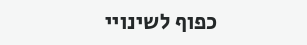כפוף לשינויי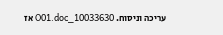עריכה וניסוח. 10033630_O01.doc אז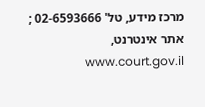מרכז מידע, טל' 02-6593666 ; אתר אינטרנט, www.court.gov.il